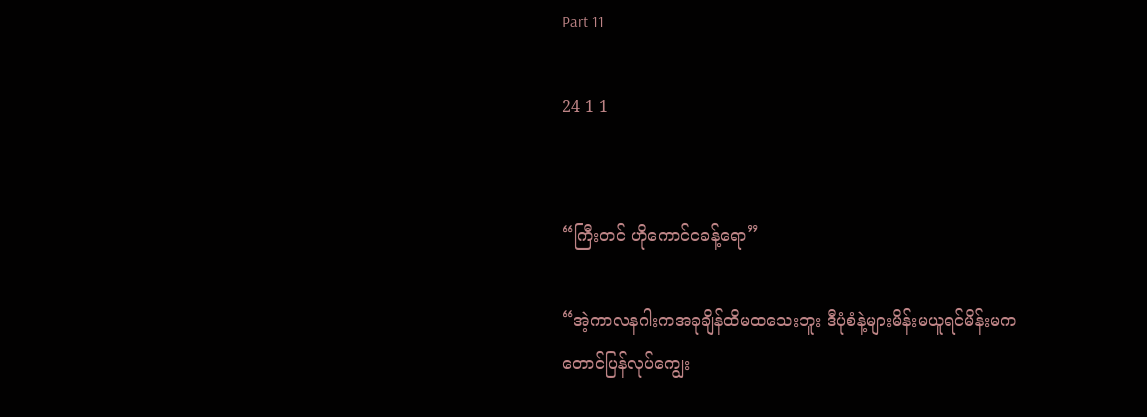Part 11

24 1 1


“ကြီးတင် ဟိုကောင်ငခန့်ရော”

“အဲ့ကာလနဂါးကအခုချိန်ထိမထသေးဘူး ဒီပုံစံနဲ့များမိန်းမယူရင်မိန်းမကတောင်ပြန်လုပ်ကျွေး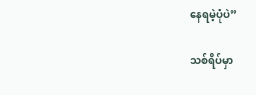နေရမဲ့ပုံပဲ”

သစ်ရိပ်မှာ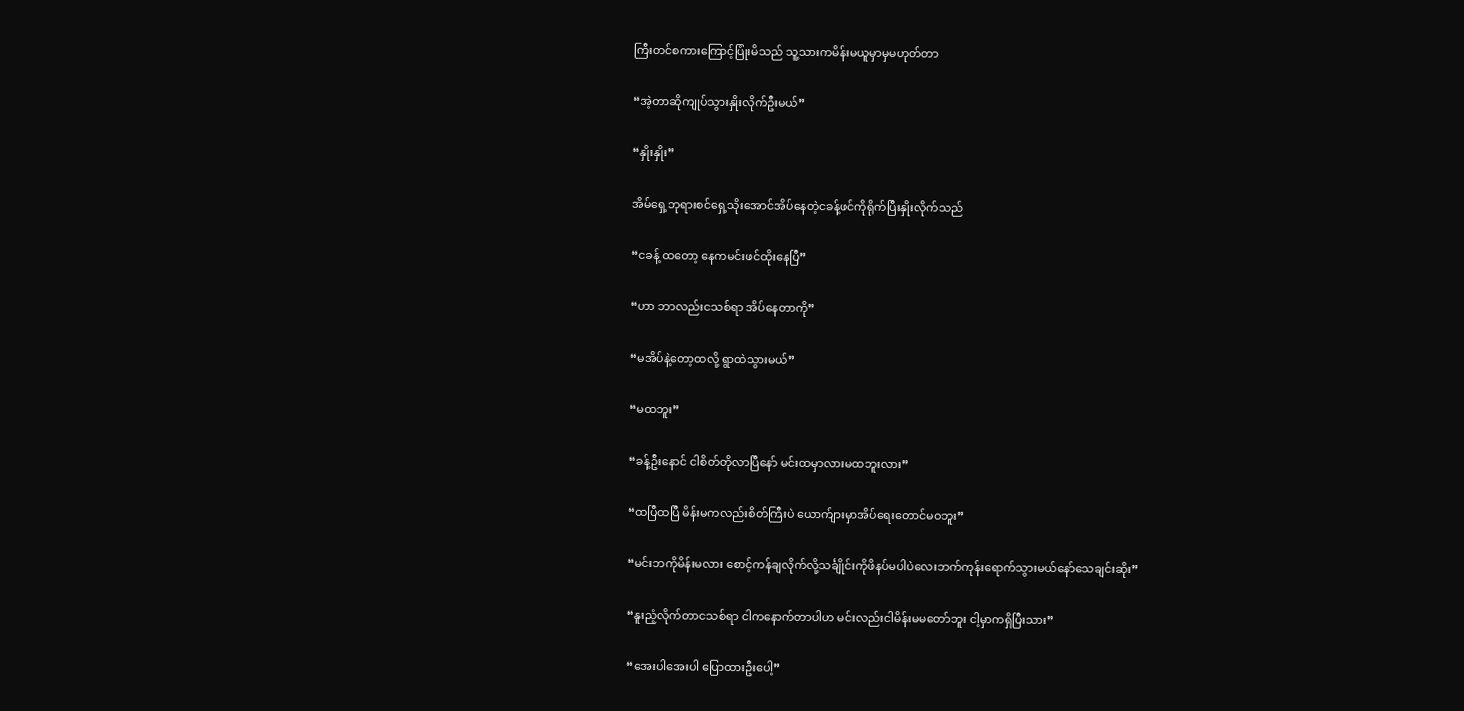ကြီးတင်စကားကြောင့်ပြုံးမိသည် သူ့သားကမိန်းမယူမှာမှမဟုတ်တာ

“အဲ့တာဆိုကျုပ်သွားနှိုးလိုက်ဦးမယ်”

“နှိုးနှိုး”

အိမ်ရှေ့ဘုရားစင်ရှေ့သိုးအောင်အိပ်နေတဲ့ငခန့်ဖင်ကိုရိုက်ပြီးနှိုးလိုက်သည်

“ငခန့် ထတော့ နေကမင်းဖင်ထိုးနေပြီ”

“ဟာ ဘာလည်းငသစ်ရာ အိပ်နေတာကို”

“မအိပ်နဲ့တော့ထလို့ ရွာထဲသွားမယ်”

“မထဘူး”

“ခန့်ဦးနောင် ငါစိတ်တိုလာပြီနော် မင်းထမှာလားမထဘူးလား”

“ထပြီထပြီ မိန်းမ‌ကလည်းစိတ်ကြီးပဲ ယောက်ျားမှာအိပ်ရေးတောင်မဝဘူး”

“မင်းဘကိုမိန်းမလား စောင့်ကန်ချလိုက်လို့သင်္ချိုင်းကိုဖိနပ်မပါပဲလေးဘက်ကုန်းရောက်သွားမယ်နော်သေချင်းဆိုး”

“နူးညံ့လိုက်တာငသစ်ရာ ငါကနောက်တာပါဟ မင်းလည်းငါမိန်းမမတော်ဘူး ငါ့မှာကရှိပြီးသား”

“အေးပါအေးပါ ပြောထားဦးပေါ့”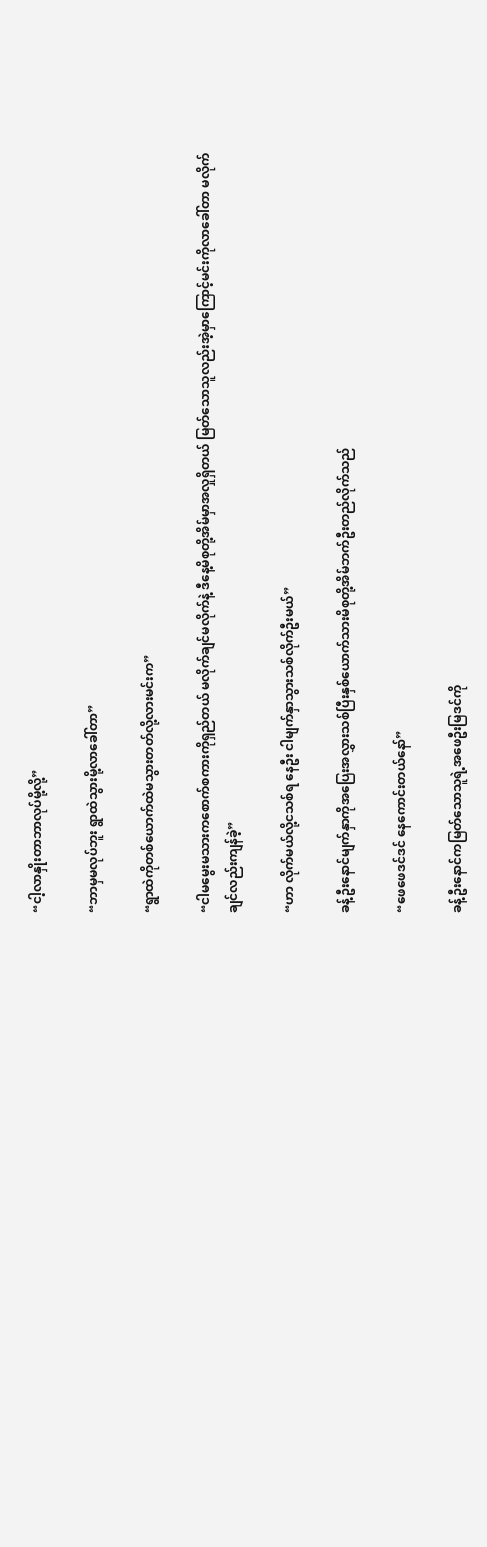“ငါ့လာနှိုးတာဘာလုပ်မို့လို့”

“ဘာမှမလုပ်ဘူး ရွာထဲသွားမို့လာခေါ်တာ”

“ရွာထဲကိုတစ်ယောက်ထဲမသွားတတ်လို့လားမင်းက”

“ငါမမွေးမသားကစောက်စကားကိုရှည်တယ် မလိုက်ချင်မလိုက်နဲ့ ဒီနေ့မိစုတို့အိမ်မှာအလှုရှိတယ် မြတ်သောသူလည်းအဲ့မှာကြောင့်မင်းကိုလာခေါ်တာ မလိုက်ချင်လည်းကျန်ခဲ့”

“ဟာ လိုက်မယ်လို့ငသစ်ရ နေဦး ငါမျက်နှာသွားသစ်လိုက်ဦးမယ်”

ခန့်ဦးနောင်မျက်နှာကိုအပြေးအလွှားသစ်ပြီးနှစ်ယောက်သားမိစုတို့အိမ်ဘက်ဦးတည်လိုက်သည်

“ဖေဖေဒင်ဒင် နေကောင်းတယ်နော်”

ခန့်ဦးနောင်ကမြတ်သောသူရဲ့အဖေဦးမြဒင်ကို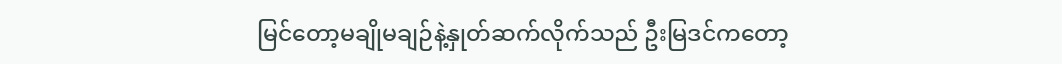မြင်တော့မချိုမချဉ်နဲ့နှုတ်ဆက်လိုက်သည် ဦးမြဒင်ကတော့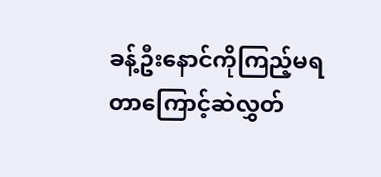ခန့်ဦးနောင်ကိုကြည့်မရတာကြောင့်ဆဲလွှတ်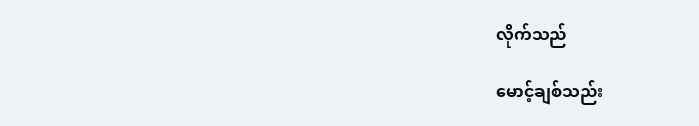လိုက်သည်

မောင့်ချစ်သည်း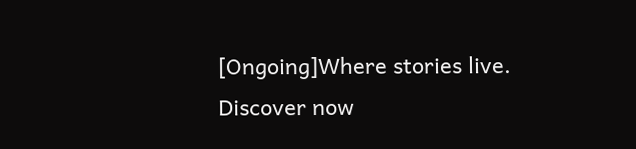[Ongoing]Where stories live. Discover now